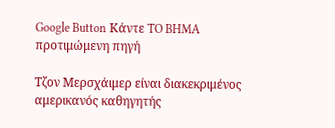Google Button Κάντε TO BHMA προτιμώμενη πηγή

Τζον Μερσχάιμερ είναι διακεκριμένος αμερικανός καθηγητής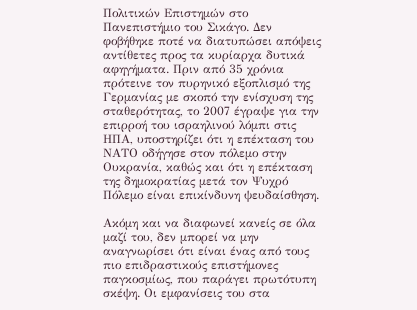Πολιτικών Επιστημών στο Πανεπιστήμιο του Σικάγο. Δεν φοβήθηκε ποτέ να διατυπώσει απόψεις αντίθετες προς τα κυρίαρχα δυτικά αφηγήματα. Πριν από 35 χρόνια πρότεινε τον πυρηνικό εξοπλισμό της Γερμανίας με σκοπό την ενίσχυση της σταθερότητας, το 2007 έγραψε για την επιρροή του ισραηλινού λόμπι στις ΗΠΑ, υποστηρίζει ότι η επέκταση του ΝΑΤΟ οδήγησε στον πόλεμο στην Ουκρανία, καθώς και ότι η επέκταση της δημοκρατίας μετά τον Ψυχρό Πόλεμο είναι επικίνδυνη ψευδαίσθηση.

Ακόμη και να διαφωνεί κανείς σε όλα μαζί του, δεν μπορεί να μην αναγνωρίσει ότι είναι ένας από τους πιο επιδραστικούς επιστήμονες παγκοσμίως, που παράγει πρωτότυπη σκέψη. Οι εμφανίσεις του στα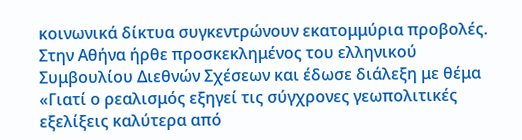κοινωνικά δίκτυα συγκεντρώνουν εκατομμύρια προβολές. Στην Αθήνα ήρθε προσκεκλημένος του ελληνικού Συμβουλίου Διεθνών Σχέσεων και έδωσε διάλεξη με θέμα «Γιατί ο ρεαλισμός εξηγεί τις σύγχρονες γεωπολιτικές εξελίξεις καλύτερα από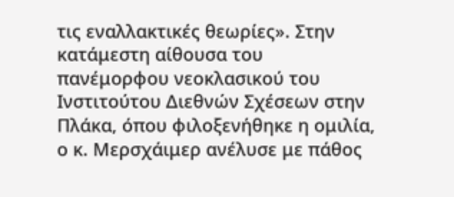τις εναλλακτικές θεωρίες». Στην κατάμεστη αίθουσα του πανέμορφου νεοκλασικού του Ινστιτούτου Διεθνών Σχέσεων στην Πλάκα, όπου φιλοξενήθηκε η ομιλία, ο κ. Μερσχάιμερ ανέλυσε με πάθος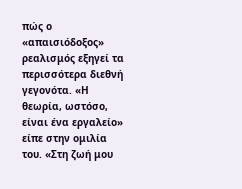πώς ο «απαισιόδοξος» ρεαλισμός εξηγεί τα περισσότερα διεθνή γεγονότα. «Η θεωρία, ωστόσο, είναι ένα εργαλείο» είπε στην ομιλία του. «Στη ζωή μου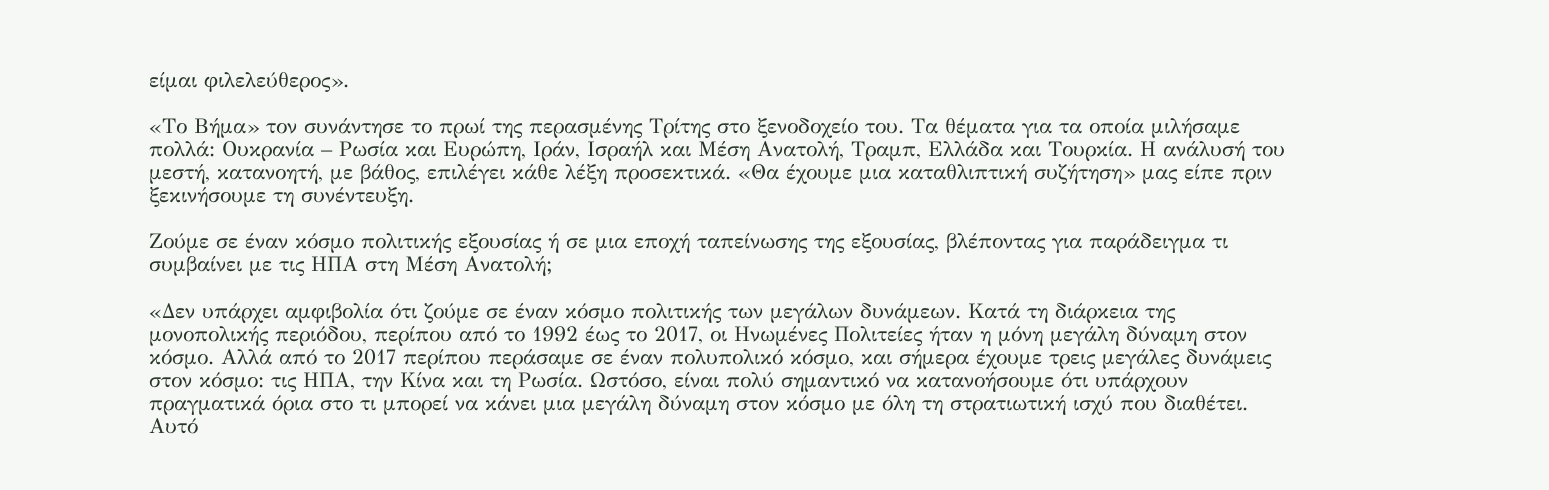είμαι φιλελεύθερος».

«Το Βήμα» τον συνάντησε το πρωί της περασμένης Τρίτης στο ξενοδοχείο του. Τα θέματα για τα οποία μιλήσαμε πολλά: Ουκρανία – Ρωσία και Ευρώπη, Ιράν, Ισραήλ και Μέση Ανατολή, Τραμπ, Ελλάδα και Τουρκία. Η ανάλυσή του μεστή, κατανοητή, με βάθος, επιλέγει κάθε λέξη προσεκτικά. «Θα έχουμε μια καταθλιπτική συζήτηση» μας είπε πριν ξεκινήσουμε τη συνέντευξη.

Ζούμε σε έναν κόσμο πολιτικής εξουσίας ή σε μια εποχή ταπείνωσης της εξουσίας, βλέποντας για παράδειγμα τι συμβαίνει με τις ΗΠΑ στη Μέση Ανατολή;

«Δεν υπάρχει αμφιβολία ότι ζούμε σε έναν κόσμο πολιτικής των μεγάλων δυνάμεων. Κατά τη διάρκεια της μονοπολικής περιόδου, περίπου από το 1992 έως το 2017, οι Ηνωμένες Πολιτείες ήταν η μόνη μεγάλη δύναμη στον κόσμο. Αλλά από το 2017 περίπου περάσαμε σε έναν πολυπολικό κόσμο, και σήμερα έχουμε τρεις μεγάλες δυνάμεις στον κόσμο: τις ΗΠΑ, την Κίνα και τη Ρωσία. Ωστόσο, είναι πολύ σημαντικό να κατανοήσουμε ότι υπάρχουν πραγματικά όρια στο τι μπορεί να κάνει μια μεγάλη δύναμη στον κόσμο με όλη τη στρατιωτική ισχύ που διαθέτει. Αυτό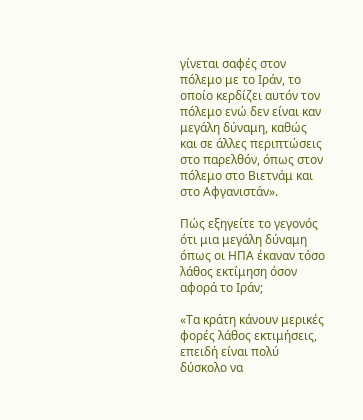γίνεται σαφές στον πόλεμο με το Ιράν, το οποίο κερδίζει αυτόν τον πόλεμο ενώ δεν είναι καν μεγάλη δύναμη, καθώς και σε άλλες περιπτώσεις στο παρελθόν, όπως στον πόλεμο στο Βιετνάμ και στο Αφγανιστάν».

Πώς εξηγείτε το γεγονός ότι μια μεγάλη δύναμη όπως οι ΗΠΑ έκαναν τόσο λάθος εκτίμηση όσον αφορά το Ιράν;

«Τα κράτη κάνουν μερικές φορές λάθος εκτιμήσεις, επειδή είναι πολύ δύσκολο να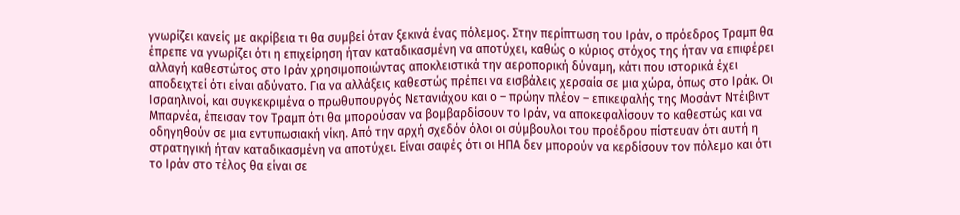γνωρίζει κανείς με ακρίβεια τι θα συμβεί όταν ξεκινά ένας πόλεμος. Στην περίπτωση του Ιράν, ο πρόεδρος Τραμπ θα έπρεπε να γνωρίζει ότι η επιχείρηση ήταν καταδικασμένη να αποτύχει, καθώς ο κύριος στόχος της ήταν να επιφέρει αλλαγή καθεστώτος στο Ιράν χρησιμοποιώντας αποκλειστικά την αεροπορική δύναμη, κάτι που ιστορικά έχει αποδειχτεί ότι είναι αδύνατο. Για να αλλάξεις καθεστώς πρέπει να εισβάλεις χερσαία σε μια χώρα, όπως στο Ιράκ. Οι Ισραηλινοί, και συγκεκριμένα ο πρωθυπουργός Νετανιάχου και ο – πρώην πλέον – επικεφαλής της Μοσάντ Ντέιβιντ Μπαρνέα, έπεισαν τον Τραμπ ότι θα μπορούσαν να βομβαρδίσουν το Ιράν, να αποκεφαλίσουν το καθεστώς και να οδηγηθούν σε μια εντυπωσιακή νίκη. Από την αρχή σχεδόν όλοι οι σύμβουλοι του προέδρου πίστευαν ότι αυτή η στρατηγική ήταν καταδικασμένη να αποτύχει. Είναι σαφές ότι οι ΗΠΑ δεν μπορούν να κερδίσουν τον πόλεμο και ότι το Ιράν στο τέλος θα είναι σε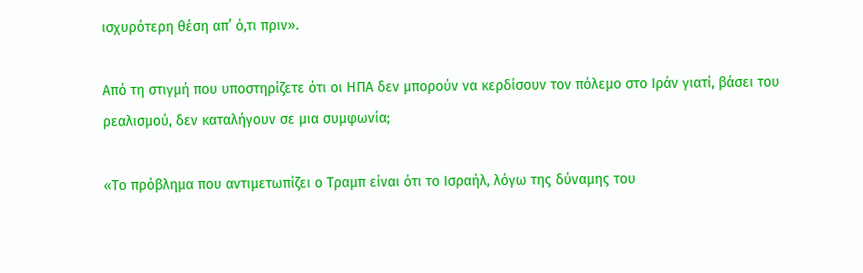ισχυρότερη θέση απ’ ό,τι πριν».

Από τη στιγμή που υποστηρίζετε ότι οι ΗΠΑ δεν μπορούν να κερδίσουν τον πόλεμο στο Ιράν γιατί, βάσει του ρεαλισμού, δεν καταλήγουν σε μια συμφωνία;

«Το πρόβλημα που αντιμετωπίζει ο Τραμπ είναι ότι το Ισραήλ, λόγω της δύναμης του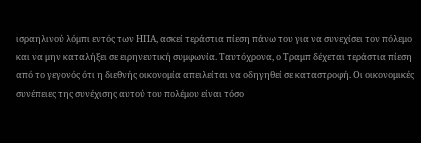ισραηλινού λόμπι εντός των ΗΠΑ, ασκεί τεράστια πίεση πάνω του για να συνεχίσει τον πόλεμο και να μην καταλήξει σε ειρηνευτική συμφωνία. Ταυτόχρονα, ο Τραμπ δέχεται τεράστια πίεση από το γεγονός ότι η διεθνής οικονομία απειλείται να οδηγηθεί σε καταστροφή. Οι οικονομικές συνέπειες της συνέχισης αυτού του πολέμου είναι τόσο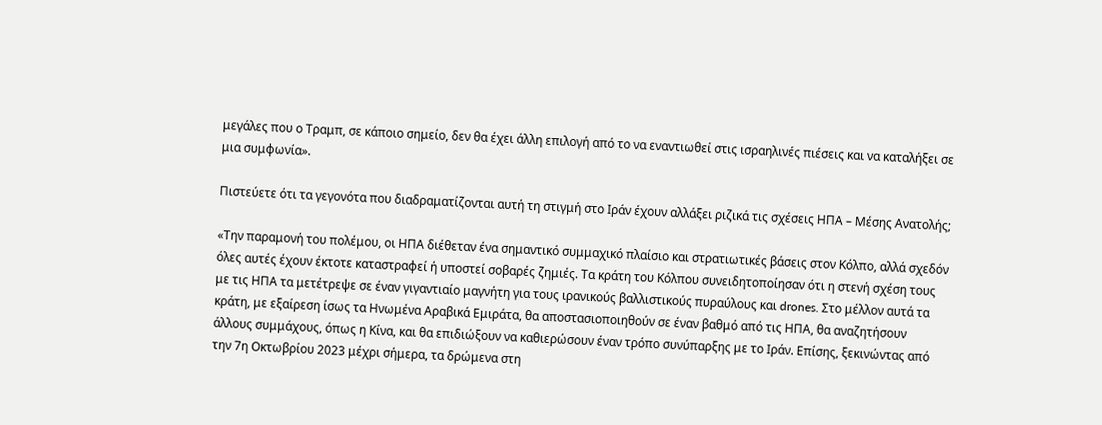μεγάλες που ο Τραμπ, σε κάποιο σημείο, δεν θα έχει άλλη επιλογή από το να εναντιωθεί στις ισραηλινές πιέσεις και να καταλήξει σε μια συμφωνία».

Πιστεύετε ότι τα γεγονότα που διαδραματίζονται αυτή τη στιγμή στο Ιράν έχουν αλλάξει ριζικά τις σχέσεις ΗΠΑ – Μέσης Ανατολής;

«Την παραμονή του πολέμου, οι ΗΠΑ διέθεταν ένα σημαντικό συμμαχικό πλαίσιο και στρατιωτικές βάσεις στον Κόλπο, αλλά σχεδόν όλες αυτές έχουν έκτοτε καταστραφεί ή υποστεί σοβαρές ζημιές. Τα κράτη του Κόλπου συνειδητοποίησαν ότι η στενή σχέση τους με τις ΗΠΑ τα μετέτρεψε σε έναν γιγαντιαίο μαγνήτη για τους ιρανικούς βαλλιστικούς πυραύλους και drones. Στο μέλλον αυτά τα κράτη, με εξαίρεση ίσως τα Ηνωμένα Αραβικά Εμιράτα, θα αποστασιοποιηθούν σε έναν βαθμό από τις ΗΠΑ, θα αναζητήσουν άλλους συμμάχους, όπως η Κίνα, και θα επιδιώξουν να καθιερώσουν έναν τρόπο συνύπαρξης με το Ιράν. Επίσης, ξεκινώντας από την 7η Οκτωβρίου 2023 μέχρι σήμερα, τα δρώμενα στη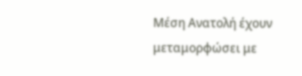Μέση Ανατολή έχουν μεταμορφώσει με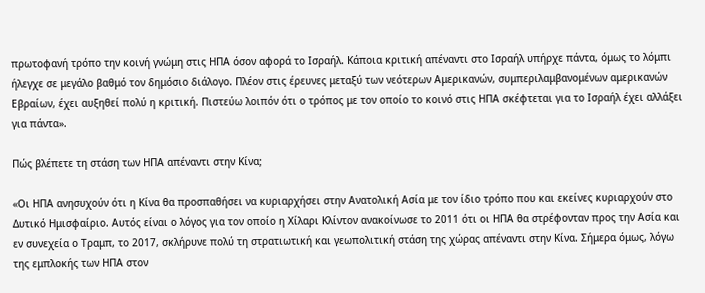πρωτοφανή τρόπο την κοινή γνώμη στις ΗΠΑ όσον αφορά το Ισραήλ. Κάποια κριτική απέναντι στο Ισραήλ υπήρχε πάντα, όμως το λόμπι ήλεγχε σε μεγάλο βαθμό τον δημόσιο διάλογο. Πλέον στις έρευνες μεταξύ των νεότερων Αμερικανών, συμπεριλαμβανομένων αμερικανών Εβραίων, έχει αυξηθεί πολύ η κριτική. Πιστεύω λοιπόν ότι ο τρόπος με τον οποίο το κοινό στις ΗΠΑ σκέφτεται για το Ισραήλ έχει αλλάξει για πάντα».

Πώς βλέπετε τη στάση των ΗΠΑ απέναντι στην Κίνα;

«Οι ΗΠΑ ανησυχούν ότι η Κίνα θα προσπαθήσει να κυριαρχήσει στην Ανατολική Ασία με τον ίδιο τρόπο που και εκείνες κυριαρχούν στο Δυτικό Ημισφαίριο. Αυτός είναι ο λόγος για τον οποίο η Χίλαρι Κλίντον ανακοίνωσε το 2011 ότι οι ΗΠΑ θα στρέφονταν προς την Ασία και εν συνεχεία ο Τραμπ, το 2017, σκλήρυνε πολύ τη στρατιωτική και γεωπολιτική στάση της χώρας απέναντι στην Κίνα. Σήμερα όμως, λόγω της εμπλοκής των ΗΠΑ στον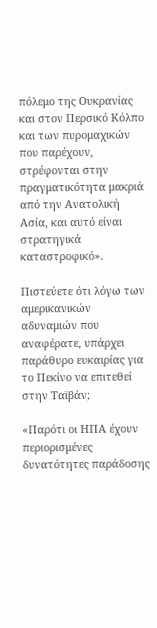πόλεμο της Ουκρανίας και στον Περσικό Κόλπο και των πυρομαχικών που παρέχουν, στρέφονται στην πραγματικότητα μακριά από την Ανατολική Ασία, και αυτό είναι στρατηγικά καταστροφικό».

Πιστεύετε ότι λόγω των αμερικανικών αδυναμιών που αναφέρατε, υπάρχει παράθυρο ευκαιρίας για το Πεκίνο να επιτεθεί στην Ταϊβάν;

«Παρότι οι ΗΠΑ έχουν περιορισμένες δυνατότητες παράδοσης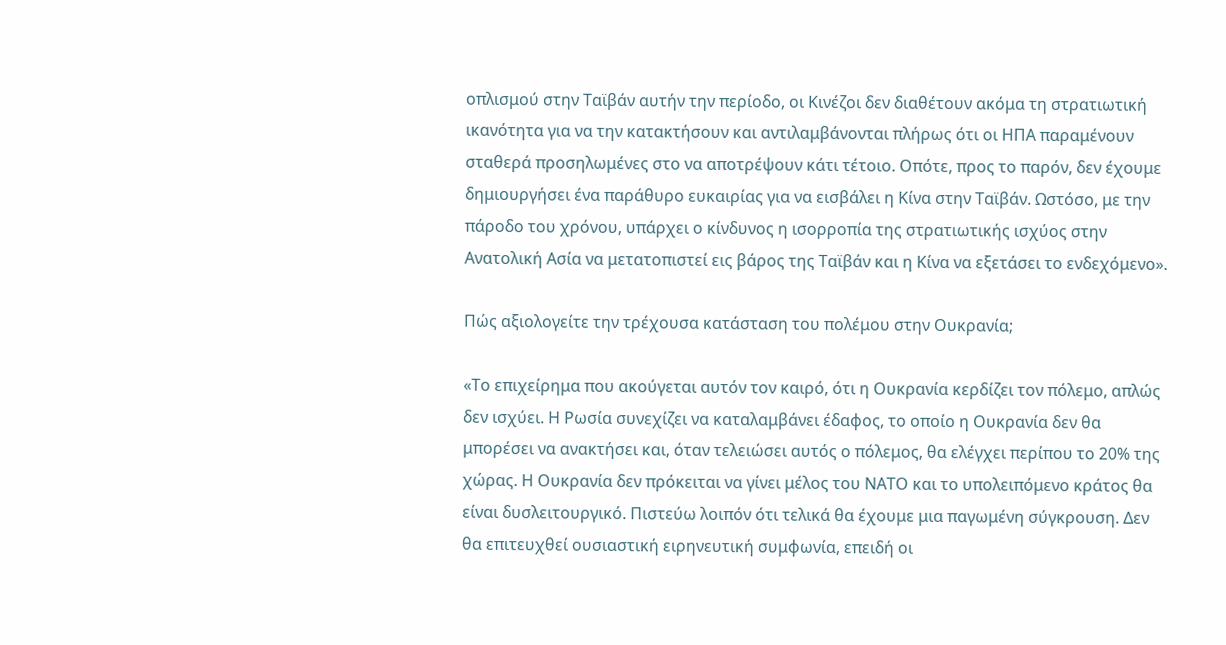οπλισμού στην Ταϊβάν αυτήν την περίοδο, οι Κινέζοι δεν διαθέτουν ακόμα τη στρατιωτική ικανότητα για να την κατακτήσουν και αντιλαμβάνονται πλήρως ότι οι ΗΠΑ παραμένουν σταθερά προσηλωμένες στο να αποτρέψουν κάτι τέτοιο. Οπότε, προς το παρόν, δεν έχουμε δημιουργήσει ένα παράθυρο ευκαιρίας για να εισβάλει η Κίνα στην Ταϊβάν. Ωστόσο, με την πάροδο του χρόνου, υπάρχει ο κίνδυνος η ισορροπία της στρατιωτικής ισχύος στην Ανατολική Ασία να μετατοπιστεί εις βάρος της Ταϊβάν και η Κίνα να εξετάσει το ενδεχόμενο».

Πώς αξιολογείτε την τρέχουσα κατάσταση του πολέμου στην Ουκρανία;

«Το επιχείρημα που ακούγεται αυτόν τον καιρό, ότι η Ουκρανία κερδίζει τον πόλεμο, απλώς δεν ισχύει. Η Ρωσία συνεχίζει να καταλαμβάνει έδαφος, το οποίο η Ουκρανία δεν θα μπορέσει να ανακτήσει και, όταν τελειώσει αυτός ο πόλεμος, θα ελέγχει περίπου το 20% της χώρας. Η Ουκρανία δεν πρόκειται να γίνει μέλος του ΝΑΤΟ και το υπολειπόμενο κράτος θα είναι δυσλειτουργικό. Πιστεύω λοιπόν ότι τελικά θα έχουμε μια παγωμένη σύγκρουση. Δεν θα επιτευχθεί ουσιαστική ειρηνευτική συμφωνία, επειδή οι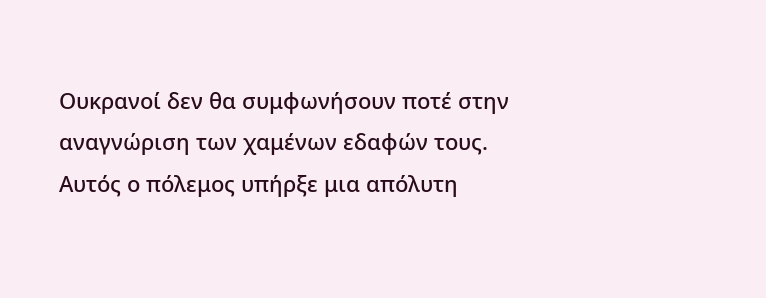Ουκρανοί δεν θα συμφωνήσουν ποτέ στην αναγνώριση των χαμένων εδαφών τους. Αυτός ο πόλεμος υπήρξε μια απόλυτη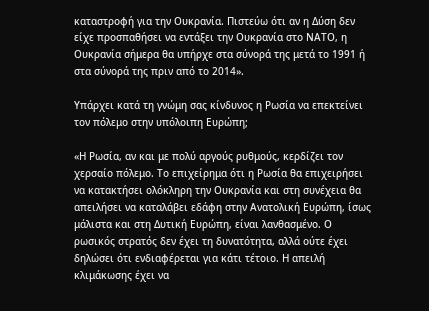καταστροφή για την Ουκρανία. Πιστεύω ότι αν η Δύση δεν είχε προσπαθήσει να εντάξει την Ουκρανία στο ΝΑΤΟ, η Ουκρανία σήμερα θα υπήρχε στα σύνορά της μετά το 1991 ή στα σύνορά της πριν από το 2014».

Υπάρχει κατά τη γνώμη σας κίνδυνος η Ρωσία να επεκτείνει τον πόλεμο στην υπόλοιπη Ευρώπη;

«Η Ρωσία, αν και με πολύ αργούς ρυθμούς, κερδίζει τον χερσαίο πόλεμο. Το επιχείρημα ότι η Ρωσία θα επιχειρήσει να κατακτήσει ολόκληρη την Ουκρανία και στη συνέχεια θα απειλήσει να καταλάβει εδάφη στην Ανατολική Ευρώπη, ίσως μάλιστα και στη Δυτική Ευρώπη, είναι λανθασμένο. Ο ρωσικός στρατός δεν έχει τη δυνατότητα, αλλά ούτε έχει δηλώσει ότι ενδιαφέρεται για κάτι τέτοιο. Η απειλή κλιμάκωσης έχει να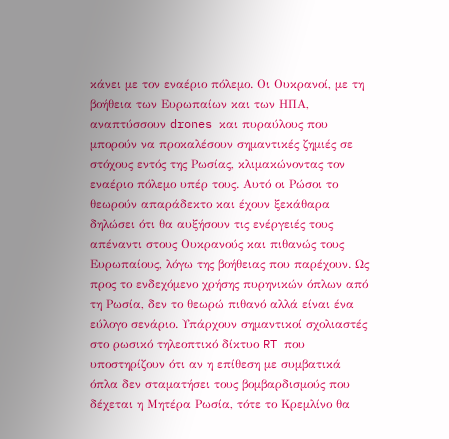κάνει με τον εναέριο πόλεμο. Οι Ουκρανοί, με τη βοήθεια των Ευρωπαίων και των ΗΠΑ, αναπτύσσουν drones και πυραύλους που μπορούν να προκαλέσουν σημαντικές ζημιές σε στόχους εντός της Ρωσίας, κλιμακώνοντας τον εναέριο πόλεμο υπέρ τους. Αυτό οι Ρώσοι το θεωρούν απαράδεκτο και έχουν ξεκάθαρα δηλώσει ότι θα αυξήσουν τις ενέργειές τους απέναντι στους Ουκρανούς και πιθανώς τους Ευρωπαίους, λόγω της βοήθειας που παρέχουν. Ως προς το ενδεχόμενο χρήσης πυρηνικών όπλων από τη Ρωσία, δεν το θεωρώ πιθανό αλλά είναι ένα εύλογο σενάριο. Υπάρχουν σημαντικοί σχολιαστές στο ρωσικό τηλεοπτικό δίκτυο RT που υποστηρίζουν ότι αν η επίθεση με συμβατικά όπλα δεν σταματήσει τους βομβαρδισμούς που δέχεται η Μητέρα Ρωσία, τότε το Κρεμλίνο θα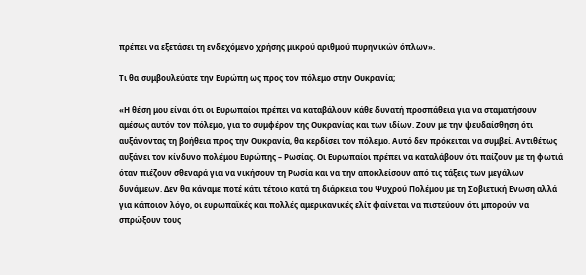πρέπει να εξετάσει τη ενδεχόμενο χρήσης μικρού αριθμού πυρηνικών όπλων».

Τι θα συμβουλεύατε την Ευρώπη ως προς τον πόλεμο στην Ουκρανία;

«Η θέση μου είναι ότι οι Ευρωπαίοι πρέπει να καταβάλουν κάθε δυνατή προσπάθεια για να σταματήσουν αμέσως αυτόν τον πόλεμο, για το συμφέρον της Ουκρανίας και των ιδίων. Ζουν με την ψευδαίσθηση ότι αυξάνοντας τη βοήθεια προς την Ουκρανία, θα κερδίσει τον πόλεμο. Αυτό δεν πρόκειται να συμβεί. Αντιθέτως αυξάνει τον κίνδυνο πολέμου Ευρώπης – Ρωσίας. Οι Ευρωπαίοι πρέπει να καταλάβουν ότι παίζουν με τη φωτιά όταν πιέζουν σθεναρά για να νικήσουν τη Ρωσία και να την αποκλείσουν από τις τάξεις των μεγάλων δυνάμεων. Δεν θα κάναμε ποτέ κάτι τέτοιο κατά τη διάρκεια του Ψυχρού Πολέμου με τη Σοβιετική Ενωση αλλά για κάποιον λόγο, οι ευρωπαϊκές και πολλές αμερικανικές ελίτ φαίνεται να πιστεύουν ότι μπορούν να σπρώξουν τους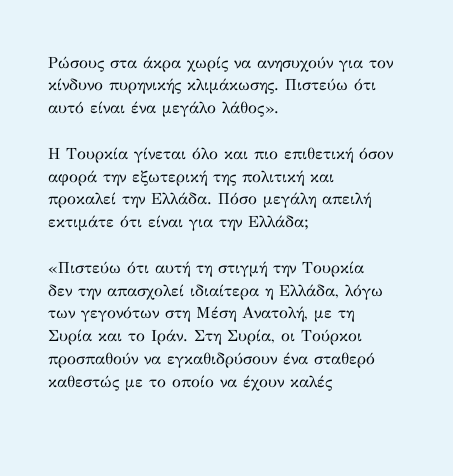Ρώσους στα άκρα χωρίς να ανησυχούν για τον κίνδυνο πυρηνικής κλιμάκωσης. Πιστεύω ότι αυτό είναι ένα μεγάλο λάθος».

Η Τουρκία γίνεται όλο και πιο επιθετική όσον αφορά την εξωτερική της πολιτική και προκαλεί την Ελλάδα. Πόσο μεγάλη απειλή εκτιμάτε ότι είναι για την Ελλάδα;

«Πιστεύω ότι αυτή τη στιγμή την Τουρκία δεν την απασχολεί ιδιαίτερα η Ελλάδα, λόγω των γεγονότων στη Μέση Ανατολή, με τη Συρία και το Ιράν. Στη Συρία, οι Τούρκοι προσπαθούν να εγκαθιδρύσουν ένα σταθερό καθεστώς με το οποίο να έχουν καλές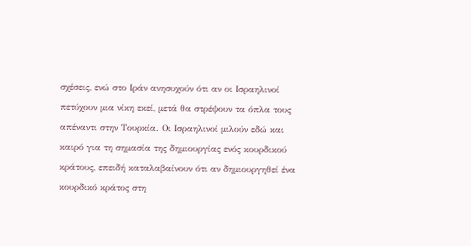σχέσεις, ενώ στο Ιράν ανησυχούν ότι αν οι Ισραηλινοί πετύχουν μια νίκη εκεί, μετά θα στρέψουν τα όπλα τους απέναντι στην Τουρκία. Οι Ισραηλινοί μιλούν εδώ και καιρό για τη σημασία της δημιουργίας ενός κουρδικού κράτους, επειδή καταλαβαίνουν ότι αν δημιουργηθεί ένα κουρδικό κράτος στη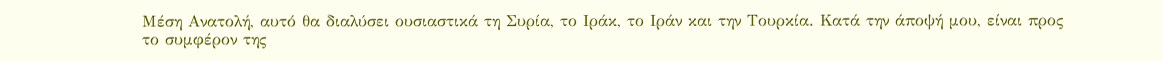Μέση Ανατολή, αυτό θα διαλύσει ουσιαστικά τη Συρία, το Ιράκ, το Ιράν και την Τουρκία. Κατά την άποψή μου, είναι προς το συμφέρον της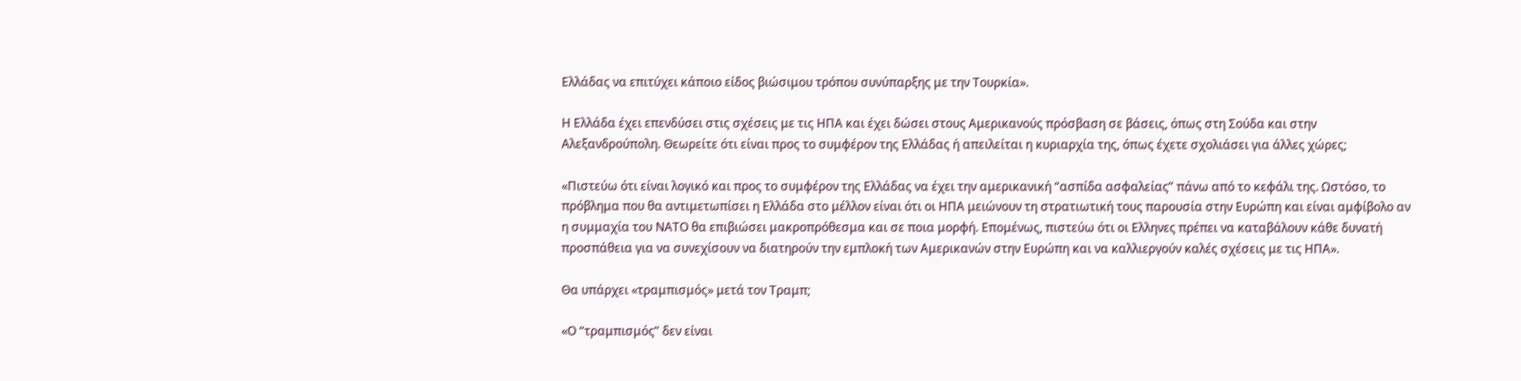Ελλάδας να επιτύχει κάποιο είδος βιώσιμου τρόπου συνύπαρξης με την Τουρκία».

Η Ελλάδα έχει επενδύσει στις σχέσεις με τις ΗΠΑ και έχει δώσει στους Αμερικανούς πρόσβαση σε βάσεις, όπως στη Σούδα και στην Αλεξανδρούπολη. Θεωρείτε ότι είναι προς το συμφέρον της Ελλάδας ή απειλείται η κυριαρχία της, όπως έχετε σχολιάσει για άλλες χώρες;

«Πιστεύω ότι είναι λογικό και προς το συμφέρον της Ελλάδας να έχει την αμερικανική “ασπίδα ασφαλείας” πάνω από το κεφάλι της. Ωστόσο, το πρόβλημα που θα αντιμετωπίσει η Ελλάδα στο μέλλον είναι ότι οι ΗΠΑ μειώνουν τη στρατιωτική τους παρουσία στην Ευρώπη και είναι αμφίβολο αν η συμμαχία του ΝΑΤΟ θα επιβιώσει μακροπρόθεσμα και σε ποια μορφή. Επομένως, πιστεύω ότι οι Ελληνες πρέπει να καταβάλουν κάθε δυνατή προσπάθεια για να συνεχίσουν να διατηρούν την εμπλοκή των Αμερικανών στην Ευρώπη και να καλλιεργούν καλές σχέσεις με τις ΗΠΑ».

Θα υπάρχει «τραμπισμός» μετά τον Τραμπ;

«Ο “τραμπισμός” δεν είναι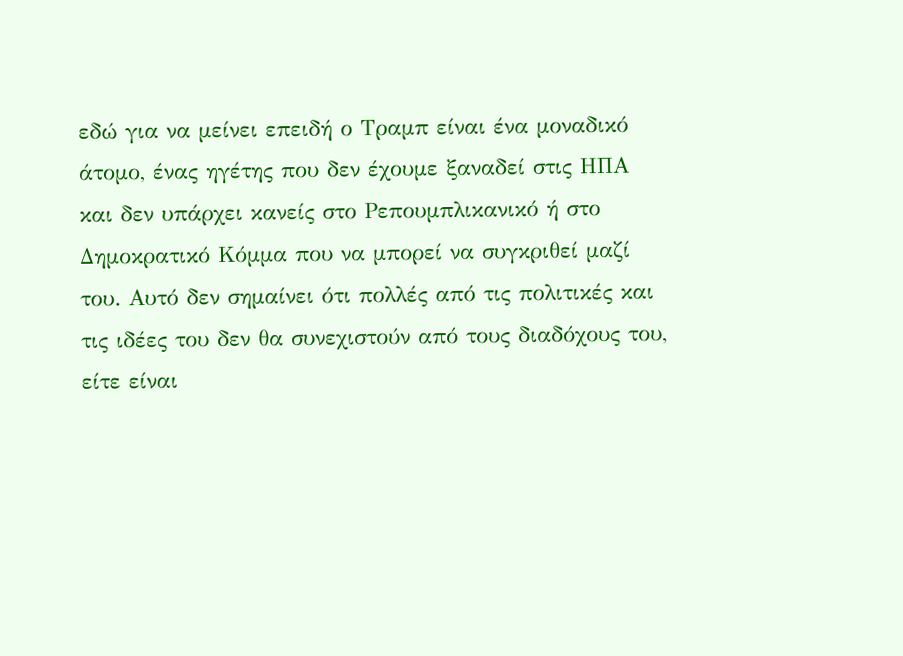εδώ για να μείνει επειδή ο Τραμπ είναι ένα μοναδικό άτομο, ένας ηγέτης που δεν έχουμε ξαναδεί στις ΗΠΑ και δεν υπάρχει κανείς στο Ρεπουμπλικανικό ή στο Δημοκρατικό Κόμμα που να μπορεί να συγκριθεί μαζί του. Αυτό δεν σημαίνει ότι πολλές από τις πολιτικές και τις ιδέες του δεν θα συνεχιστούν από τους διαδόχους του, είτε είναι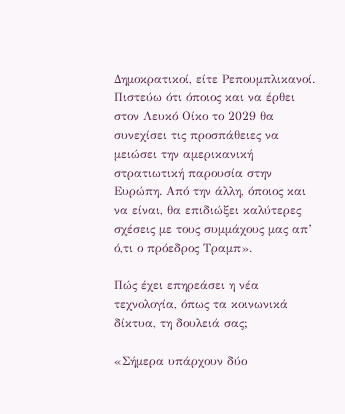Δημοκρατικοί, είτε Ρεπουμπλικανοί. Πιστεύω ότι όποιος και να έρθει στον Λευκό Οίκο το 2029 θα συνεχίσει τις προσπάθειες να μειώσει την αμερικανική στρατιωτική παρουσία στην Ευρώπη. Από την άλλη, όποιος και να είναι, θα επιδιώξει καλύτερες σχέσεις με τους συμμάχους μας απ’ ό,τι ο πρόεδρος Τραμπ».

Πώς έχει επηρεάσει η νέα τεχνολογία, όπως τα κοινωνικά δίκτυα, τη δουλειά σας;

«Σήμερα υπάρχουν δύο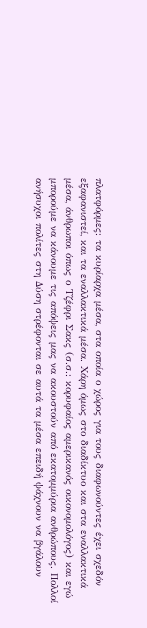πλατφόρμες: τα κυρίαρχα μέσα, στα οποία ο χώρος για τους διαφωνούντες έχει σχεδόν εξαφανιστεί, και τα εναλλακτικά μέσα. Χάρη όμως στο διαδίκτυο και στα εναλλακτικά μέσα, άνθρωποι όπως ο Τζέφρι Σακς (σ.σ.: κορυφαίος αμερικανός οικονομολόγος) και εγώ μπορούμε να κάνουμε τις απόψεις μας να ακουστούν από εκατομμύρια ανθρώπους. Πολλοί ανήσυχοι πολίτες στη Δύση στρέφονται σε αυτά τα μέσα επειδή ψάχνουν να βγάλουν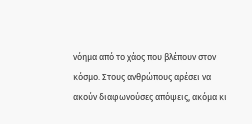νόημα από το χάος που βλέπουν στον κόσμο. Στους ανθρώπους αρέσει να ακούν διαφωνούσες απόψεις, ακόμα κι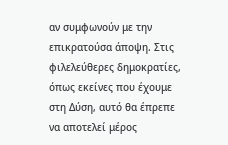αν συμφωνούν με την επικρατούσα άποψη. Στις φιλελεύθερες δημοκρατίες, όπως εκείνες που έχουμε στη Δύση, αυτό θα έπρεπε να αποτελεί μέρος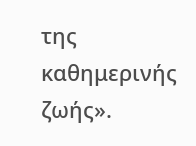της καθημερινής ζωής».